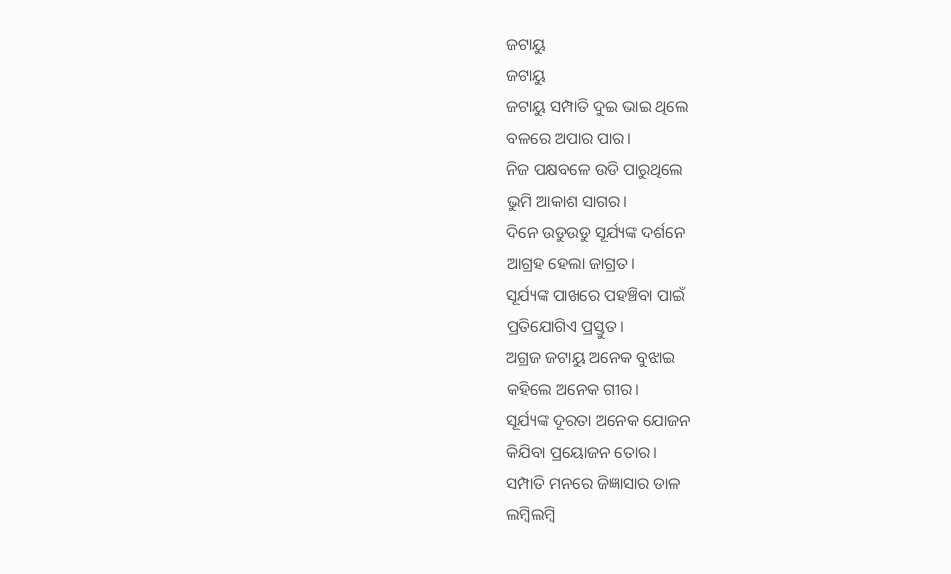ଜଟାୟୁ
ଜଟାୟୁ
ଜଟାୟୁ ସମ୍ପାତି ଦୁଇ ଭାଇ ଥିଲେ
ବଳରେ ଅପାର ପାର।
ନିଜ ପକ୍ଷବଳେ ଉଡି ପାରୁଥିଲେ
ଭୁମି ଆକାଶ ସାଗର।
ଦିନେ ଉଡୁଉଡୁ ସୂର୍ଯ୍ୟଙ୍କ ଦର୍ଶନେ
ଆଗ୍ରହ ହେଲା ଜାଗ୍ରତ।
ସୂର୍ଯ୍ୟଙ୍କ ପାଖରେ ପହଞ୍ଚିବା ପାଇଁ
ପ୍ରତିଯୋଗିଏ ପ୍ରସ୍ତୁତ।
ଅଗ୍ରଜ ଜଟାୟୁ ଅନେକ ବୁଝାଇ
କହିଲେ ଅନେକ ଗୀର।
ସୂର୍ଯ୍ୟଙ୍କ ଦୂରତା ଅନେକ ଯୋଜନ
କିଯିବା ପ୍ରୟୋଜନ ତୋର।
ସମ୍ପାତି ମନରେ ଜିଜ୍ଞାସାର ଡାଳ
ଲମ୍ବିଲମ୍ବି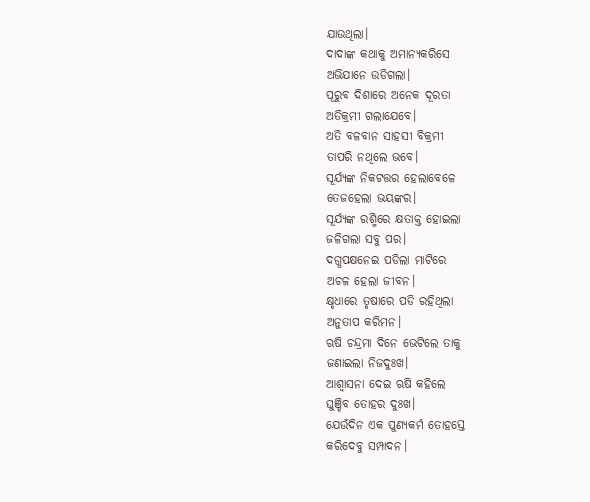ଯାଉଥିଲା।
ଦାଦାଙ୍କ କଥାକୁ ଅମାନ୍ୟକରିସେ
ଅଭିଯାନେ ଉଡିଗଲା।
ପୂରୁବ ଦିଶାରେ ଅନେକ ଦୂରତା
ଅତିକ୍ରମୀ ଗଲାଯେବେ।
ଅତି ବଳବାନ ସାହସୀ ବିକ୍ରମୀ
ତାପରି ନଥିଲେ ଭବେ।
ସୂର୍ଯ୍ୟଙ୍କ ନିକଟତ୍ତର ହେଲାବେଳେ
ତେଜହେଲା ଭୟଙ୍କର।
ସୂର୍ଯ୍ୟଙ୍କ ରଶ୍ମିରେ କ୍ଷତାକ୍ତ ହୋଇଲା
ଜଳିଗଲା ସବୁ ପର।
ଦଗ୍ଧପକ୍ଷନେଇ ପଡିଲା ମାଟିରେ
ଅଚଳ ହେଲା ଜୀବନ।
କ୍ଷୃଧାରେ ତୃଷାରେ ପଡି ରହିଥିଲା
ଅନୁତାପ କରିମନ।
ଋଷି ଚନ୍ଦ୍ରମା ଦିନେ ଭେଟିଲେ ତାକୁ
ଜଣାଇଲା ନିଜଦୁଃଖ।
ଆଶ୍ବାସନା ଦେଇ ଋଷି କହିଲେ
ଘୁଞ୍ଚିବ ତୋହର ଦୁଃଖ।
ଯେଉଁଦିନ ଏକ ପୁଣ୍ୟକର୍ମ ତୋହସ୍ତେ
କରିଦେବୁ ସମ୍ପାଦନ।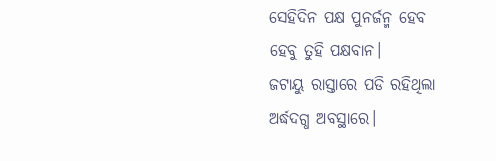ସେହିଦିନ ପକ୍ଷ ପୁନର୍ଜନ୍ମ ହେବ
ହେବୁ ତୁହି ପକ୍ଷବାନ।
ଜଟାୟୁ ରାସ୍ତାରେ ପଡି ରହିଥିଲା
ଅର୍ଦ୍ଧଦଗ୍ଧ ଅବସ୍ଥାରେ।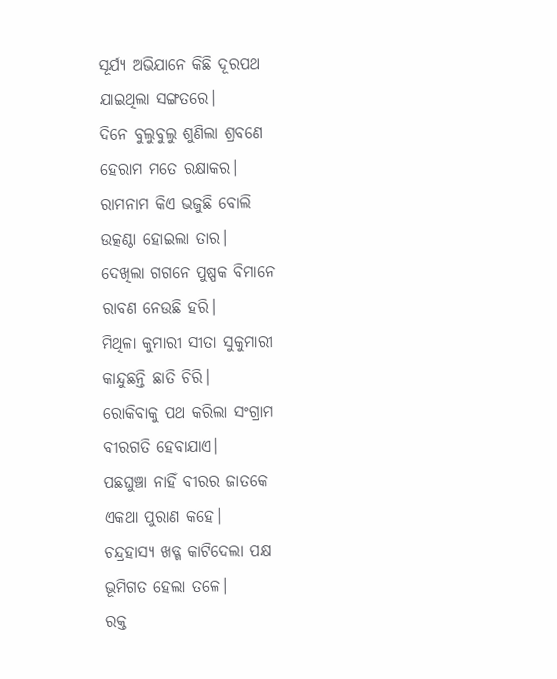ସୂର୍ଯ୍ୟ ଅଭିଯାନେ କିଛି ଦୂରପଥ
ଯାଇଥିଲା ସଙ୍ଗତରେ।
ଦିନେ ବୁଲୁବୁଲୁ ଶୁଣିଲା ଶ୍ରବଣେ
ହେରାମ ମତେ ରକ୍ଷାକର।
ରାମନାମ କିଏ ଭଜୁଛି ବୋଲି
ଉତ୍କଣ୍ଠା ହୋଇଲା ତାର।
ଦେଖିଲା ଗଗନେ ପୁଷ୍ପକ ବିମାନେ
ରାବଣ ନେଉଛି ହରି।
ମିଥିଳା କୁମାରୀ ସୀତା ସୁକୁମାରୀ
କାନ୍ଦୁଛନ୍ତି ଛାତି ଚିରି।
ରୋକିବାକୁ ପଥ କରିଲା ସଂଗ୍ରାମ
ବୀରଗତି ହେବାଯାଏ।
ପଛଘୁଞ୍ଚା ନାହିଁ ବୀରର ଜାତକେ
ଏକଥା ପୁରାଣ କହେ।
ଚନ୍ଦ୍ରହାସ୍ୟ ଖଡ୍ଗ କାଟିଦେଲା ପକ୍ଷ
ଭୂମିଗତ ହେଲା ତଳେ।
ରକ୍ତ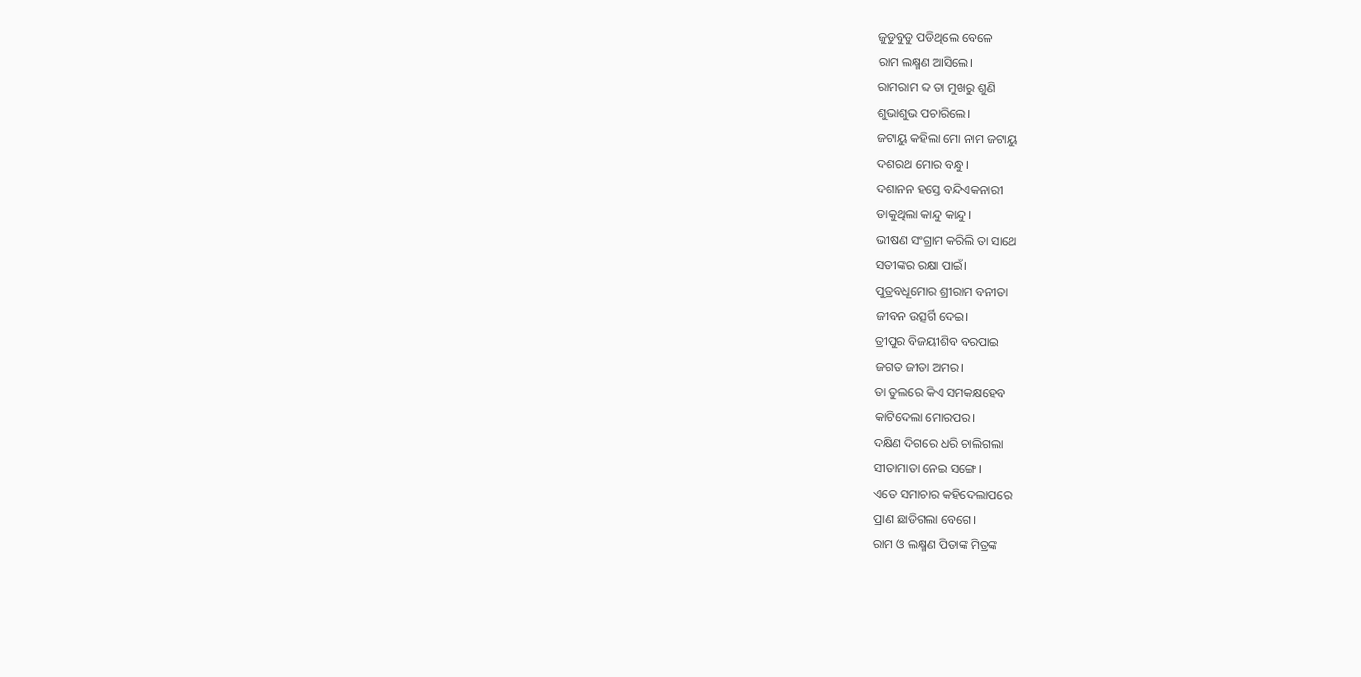ଜୁଡୁବୁଡୁ ପଡିଥିଲେ ବେଳେ
ରାମ ଲକ୍ଷ୍ମଣ ଆସିଲେ।
ରାମରାମ ବ୍ଦ ତା ମୁଖରୁ ଶୁଣି
ଶୁଭାଶୁଭ ପଚାରିଲେ।
ଜଟାୟୁ କହିଲା ମୋ ନାମ ଜଟାୟୁ
ଦଶରଥ ମୋର ବନ୍ଧୁ।
ଦଶାନନ ହସ୍ତେ ବନ୍ଦିଏକନାରୀ
ଡାକୁଥିଲା କାନ୍ଦୁ କାନ୍ଦୁ।
ଭୀଷଣ ସଂଗ୍ରାମ କରିଲି ତା ସାଥେ
ସତୀଙ୍କର ରକ୍ଷା ପାଇଁ।
ପୁତ୍ରବଧୂମୋର ଶ୍ରୀରାମ ବନୀତା
ଜୀବନ ଉତ୍ସର୍ଗି ଦେଇ।
ତ୍ରୀପୁର ବିଜୟୀଶିବ ବରପାଇ
ଜଗତ ଜୀତା ଅମର।
ତା ତୁଲରେ କିଏ ସମକକ୍ଷହେବ
କାଟିଦେଲା ମୋରପର।
ଦକ୍ଷିଣ ଦିଗରେ ଧରି ଚାଲିଗଲା
ସୀତାମାତା ନେଇ ସଙ୍ଗେ।
ଏତେ ସମାଚାର କହିଦେଲାପରେ
ପ୍ରାଣ ଛାଡିଗଲା ବେଗେ।
ରାମ ଓ ଲକ୍ଷ୍ମଣ ପିତାଙ୍କ ମିତ୍ରଙ୍କ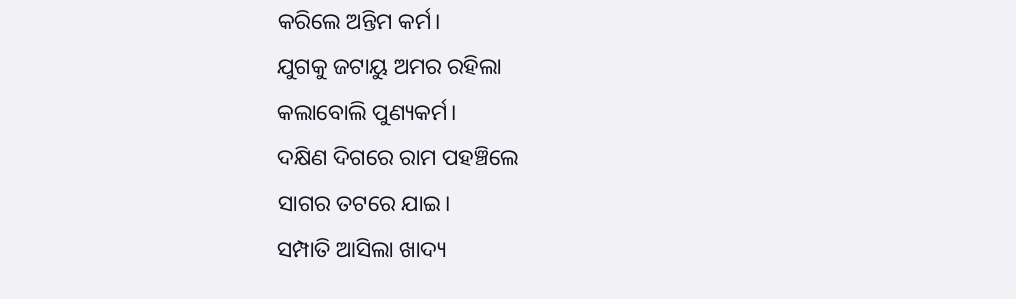କରିଲେ ଅନ୍ତିମ କର୍ମ।
ଯୁଗକୁ ଜଟାୟୁ ଅମର ରହିଲା
କଲାବୋଲି ପୁଣ୍ୟକର୍ମ।
ଦକ୍ଷିଣ ଦିଗରେ ରାମ ପହଞ୍ଚିଲେ
ସାଗର ତଟରେ ଯାଇ।
ସମ୍ପାତି ଆସିଲା ଖାଦ୍ୟ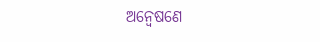ଅନ୍ବେଷଣେ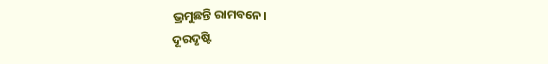ଭ୍ରମୁଛନ୍ତି ରାମବନେ।
ଦୂରଦୃଷ୍ଟି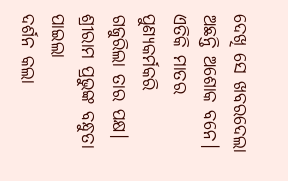ଦେଖି ସେ ଖବରଦେଲା
ଅଛନ୍ତି ଅଶୋକ ବନେ।
ଏତିକି ମାତର ପୁଣ୍ୟକର୍ମକରି
ଗଜୁରିଲା ତାର ପକ୍ଷ।
ଶ୍ରୀରାମ ପ୍ରଭୁଙ୍କ ବନ୍ଧୁତା ପାଇଲା
ଦର୍ଶନ କଲା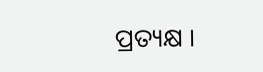ପ୍ରତ୍ୟକ୍ଷ ।